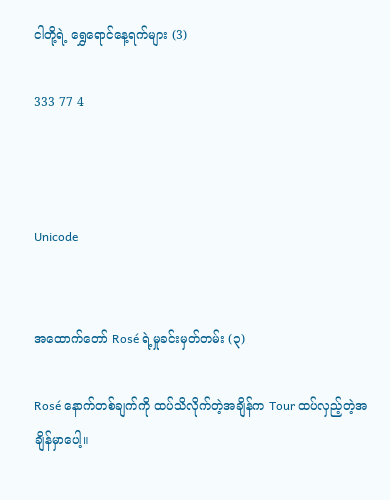ငါတို့ရဲ့ ရွှေရောင်နေ့ရက်များ (3)

333 77 4



Unicode


အထောက်တော် Rosé ရဲ့မှုခင်းမှတ်တမ်း (၃)

Rosé နောက်တစ်ချက်ကို ထပ်သိလိုက်တဲ့အချိန်က Tour ထပ်လှည့်တဲ့အချိန်မှာပေါ့။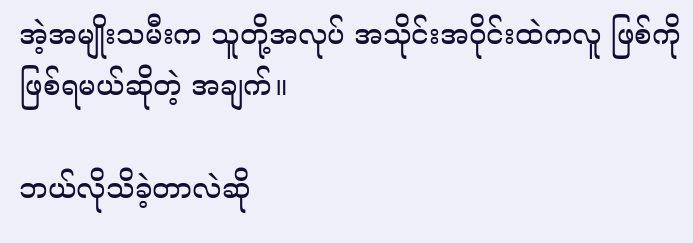အဲ့အမျိုးသမီးက သူတို့အလုပ် အသိုင်းအဝိုင်းထဲကလူ ဖြစ်ကိုဖြစ်ရမယ်ဆိုတဲ့ အချက်။

ဘယ်လိုသိခဲ့တာလဲဆို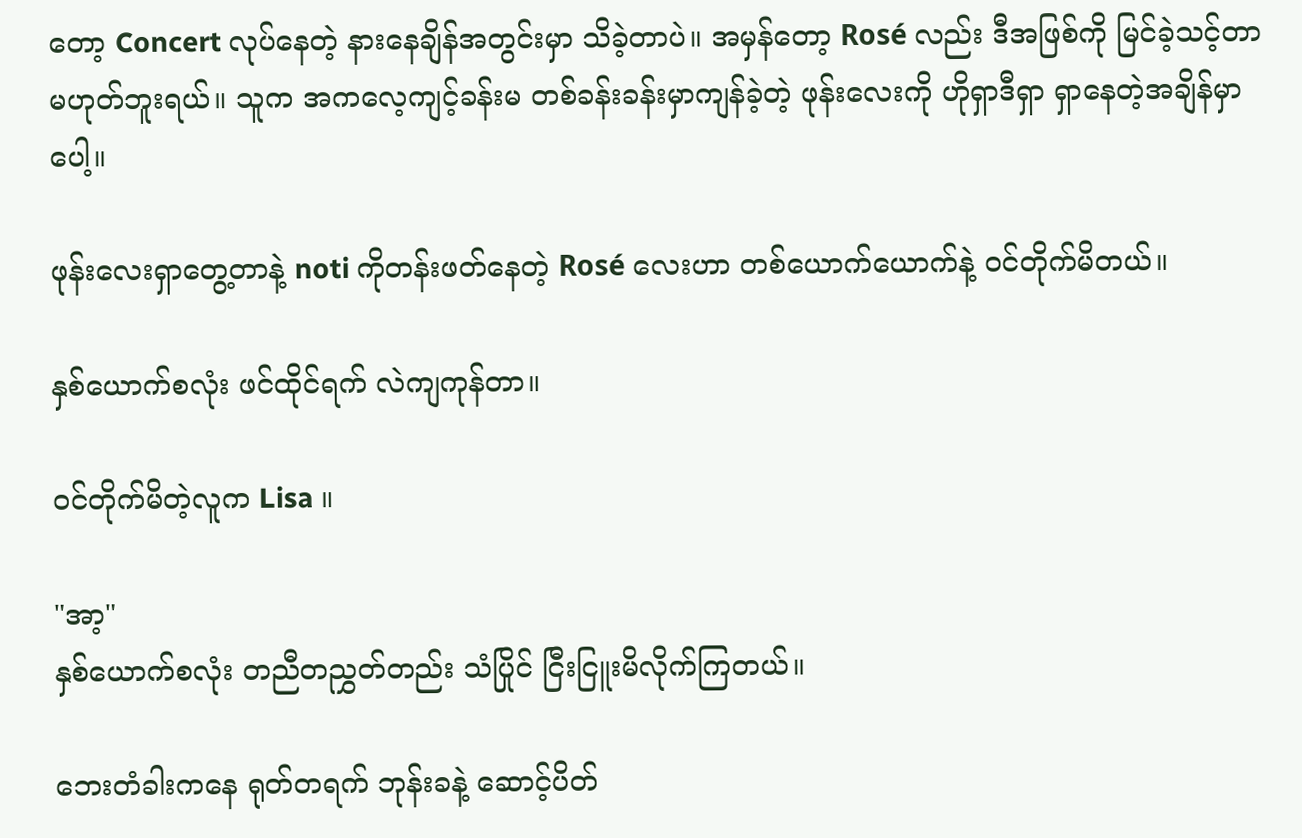တော့ Concert လုပ်နေတဲ့ နားနေချိန်အတွင်းမှာ သိခဲ့တာပဲ။ အမှန်တော့ Rosé လည်း ဒီအဖြစ်ကို မြင်ခဲ့သင့်တာ မဟုတ်ဘူးရယ်။ သူက အကလေ့ကျင့်ခန်းမ တစ်ခန်းခန်းမှာကျန်ခဲ့တဲ့ ဖုန်းလေးကို ဟိုရှာဒီရှာ ရှာနေတဲ့အချိန်မှာပေါ့။

ဖုန်းလေးရှာတွေ့တာနဲ့ noti ကိုတန်းဖတ်နေတဲ့ Rosé လေးဟာ တစ်ယောက်ယောက်နဲ့ ဝင်တိုက်မိတယ်။

နှစ်ယောက်စလုံး ဖင်ထိုင်ရက် လဲကျကုန်တာ။

ဝင်တိုက်မိတဲ့လူက Lisa ။

"အာ့"
နှစ်ယောက်စလုံး တညီတညွှတ်တည်း သံပြိုင် ငြီးငြူးမိလိုက်ကြတယ်။

ဘေးတံခါးကနေ ရုတ်တရက် ဘုန်းခနဲ့ ဆောင့်ပိတ်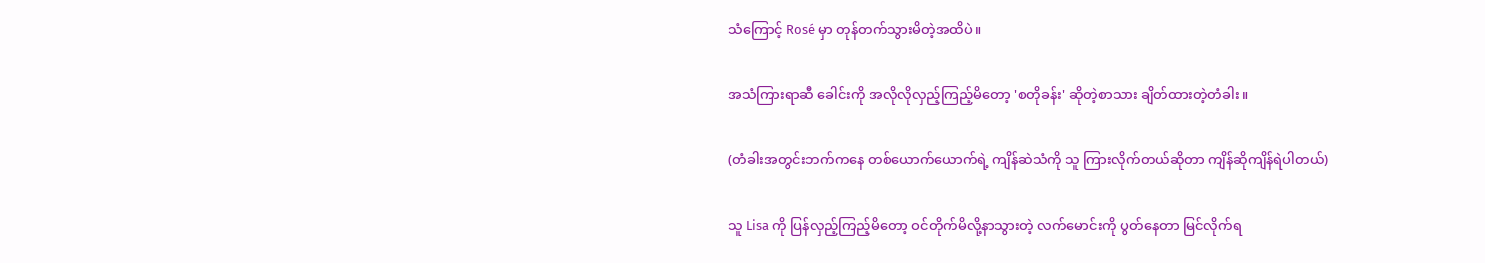သံကြောင့် Rosé မှာ တုန်တက်သွားမိတဲ့အထိပဲ။

အသံကြားရာဆီ ခေါင်းကို အလိုလိုလှည့်ကြည့်မိတော့ 'စတိုခန်း' ဆိုတဲ့စာသား ချိတ်ထားတဲ့တံခါး။

(တံခါးအတွင်းဘက်ကနေ တစ်ယောက်ယောက်ရဲ့ ကျိန်ဆဲသံကို သူ ကြားလိုက်တယ်ဆိုတာ ကျိန်ဆိုကျိန်ရဲပါတယ်)

သူ Lisa ကို ပြန်လှည့်ကြည့်မိတော့ ဝင်တိုက်မိလို့နာသွားတဲ့ လက်မောင်းကို ပွတ်နေတာ မြင်လိုက်ရ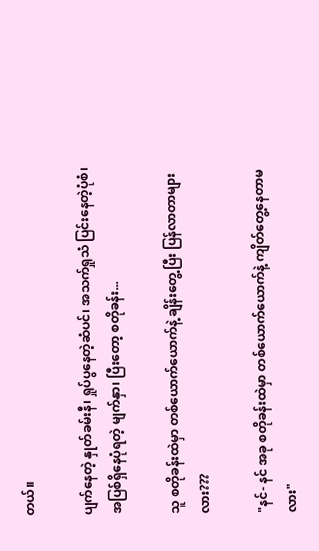တယ်။

ပျက်နေတဲ့ နှုတ်ခမ်းနီ၊ ရှုပ်ပွနေတဲ့ဆံပင်၊ အသက်ရှုသံ ပြင်းနေတဲ့ပုံစံ၊ အပြစ်ရှိနေပုံရတဲ့ မျက်နှာ၊ ပြီးတော့ စတိုခန်း...

သူ စတိုခန်းထဲမှာ တစ်ယောက်ယောက်နဲ့ ချိန်းတွေ့ပြီး ပြန်လာတာများလား???

"နင်- နင် အခု စတိုခန်းထဲမှာ တစ်ယောက်ယောက်နဲ့ ကျိတ်တွေ့နေတာမလား"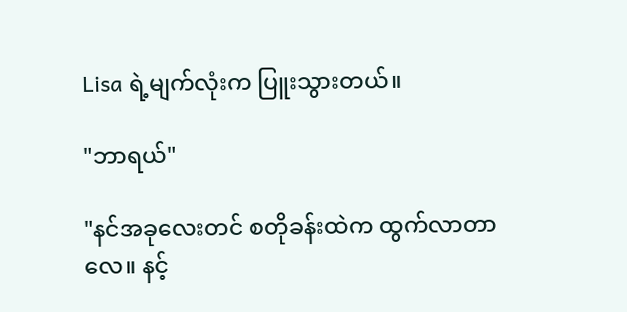Lisa ရဲ့မျက်လုံးက ပြူးသွားတယ်။

"ဘာရယ်"

"နင်အခုလေးတင် စတိုခန်းထဲက ထွက်လာတာလေ။ နင့်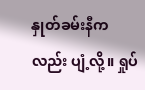နှုတ်ခမ်းနီကလည်း ပျံ့လို့။ ရှုပ်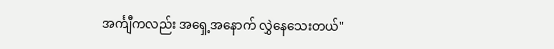အင်္ကျီကလည်း အရှေ့အနောက် လွှဲနေသေးတယ်"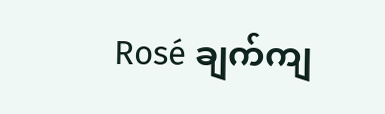Rosé ချက်ကျ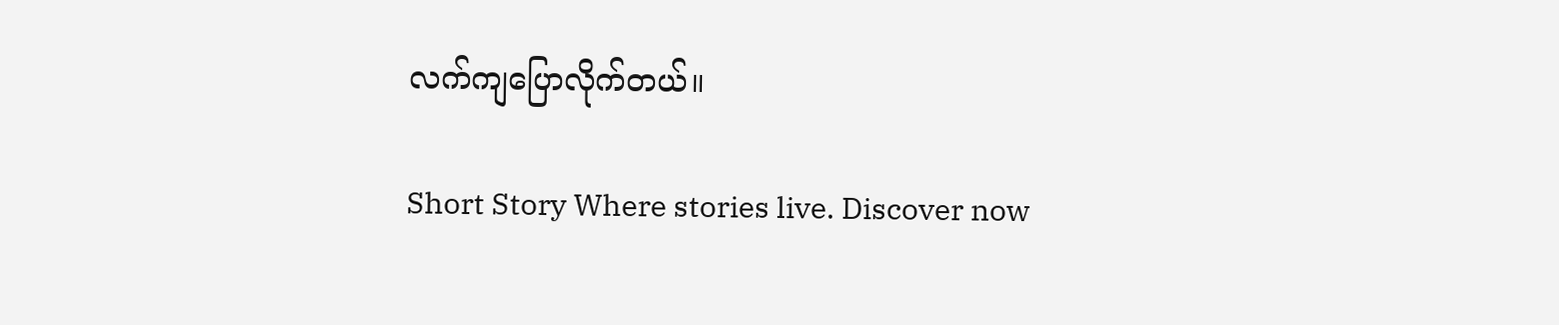လက်ကျပြောလိုက်တယ်။

Short Story Where stories live. Discover now